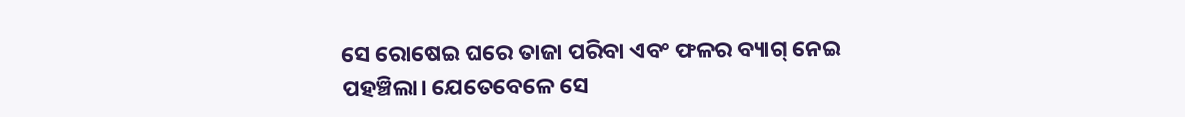ସେ ରୋଷେଇ ଘରେ ତାଜା ପରିବା ଏବଂ ଫଳର ବ୍ୟାଗ୍ ନେଇ ପହଞ୍ଚିଲା। ଯେତେବେଳେ ସେ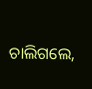ଚାଲିଗଲେ,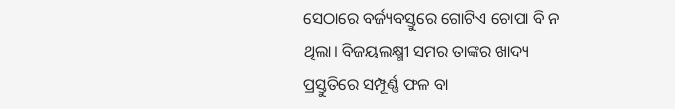ସେଠାରେ ବର୍ଜ୍ୟବସ୍ତୁରେ ଗୋଟିଏ ଚୋପା ବି ନ ଥିଲା। ବିଜୟଲକ୍ଷ୍ମୀ ସମର ତାଙ୍କର ଖାଦ୍ୟ ପ୍ରସ୍ତୁତିରେ ସମ୍ପୂର୍ଣ୍ଣ ଫଳ ବା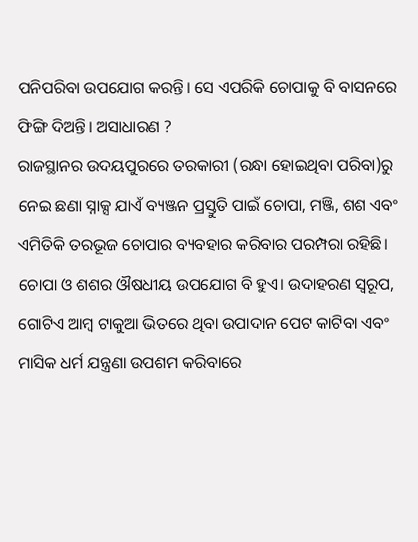ପନିପରିବା ଉପଯୋଗ କରନ୍ତି। ସେ ଏପରିକି ଚୋପାକୁ ବି ବାସନରେ ଫିଙ୍ଗି ଦିଅନ୍ତି। ଅସାଧାରଣ ?
ରାଜସ୍ଥାନର ଉଦୟପୁରରେ ତରକାରୀ (ରନ୍ଧା ହୋଇଥିବା ପରିବା)ରୁ ନେଇ ଛଣା ସ୍ନାକ୍ସ ଯାଏଁ ବ୍ୟଞ୍ଜନ ପ୍ରସ୍ତୁତି ପାଇଁ ଚୋପା, ମଞ୍ଜି, ଶଶ ଏବଂ ଏମିତିକି ତରଭୂଜ ଚୋପାର ବ୍ୟବହାର କରିବାର ପରମ୍ପରା ରହିଛି। ଚୋପା ଓ ଶଶର ଔଷଧୀୟ ଉପଯୋଗ ବି ହୁଏ। ଉଦାହରଣ ସ୍ୱରୂପ, ଗୋଟିଏ ଆମ୍ବ ଟାକୁଆ ଭିତରେ ଥିବା ଉପାଦାନ ପେଟ କାଟିବା ଏବଂ ମାସିକ ଧର୍ମ ଯନ୍ତ୍ରଣା ଉପଶମ କରିବାରେ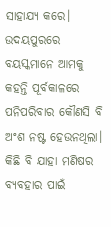ସାହାଯ୍ୟ କରେ।
ଉଦୟପୁରରେ ବୟସ୍କମାନେ ଆମକୁ କହନ୍ତି ପୂର୍ବକାଳରେ ପନିପରିବାର କୌଣସି ବି ଅଂଶ ନଷ୍ଟ ହେଉନଥିଲା। କିଛି ବି ଯାହା ମଣିଷର ବ୍ୟବହାର ପାଇଁ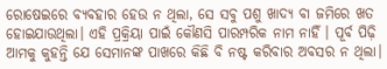ରୋଷେଇରେ ବ୍ୟବହାର ହେଉ ନ ଥିଲା, ସେ ସବୁ ପଶୁ ଖାଦ୍ୟ ବା ଜମିରେ ଖତ ହୋଇଯାଉଥିଲା। ଏହି ପ୍ରକ୍ରିୟା ପାଇଁ କୌଣସି ପାରମ୍ପରିକ ନାମ ନାହିଁ । ପୂର୍ବ ପିଢ଼ି ଆମକୁ କୁହନ୍ତି ଯେ ସେମାନଙ୍କ ପାଖରେ କିଛି ବି ନଷ୍ଟ କରିବାର ଅବସର ନ ଥିଲା।